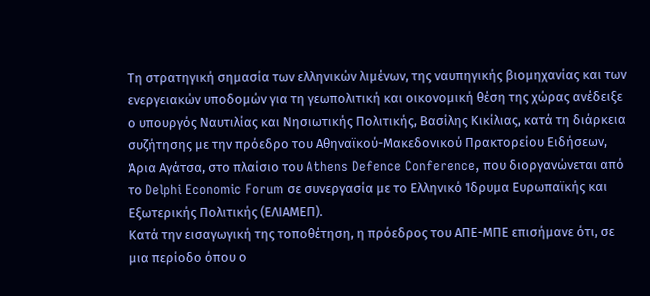Τη στρατηγική σημασία των ελληνικών λιμένων, της ναυπηγικής βιομηχανίας και των ενεργειακών υποδομών για τη γεωπολιτική και οικονομική θέση της χώρας ανέδειξε ο υπουργός Ναυτιλίας και Νησιωτικής Πολιτικής, Βασίλης Κικίλιας, κατά τη διάρκεια συζήτησης με την πρόεδρο του Αθηναϊκού-Μακεδονικού Πρακτορείου Ειδήσεων, Άρια Αγάτσα, στο πλαίσιο του Athens Defence Conference, που διοργανώνεται από το Delphi Economic Forum σε συνεργασία με το Ελληνικό Ίδρυμα Ευρωπαϊκής και Εξωτερικής Πολιτικής (ΕΛΙΑΜΕΠ).
Κατά την εισαγωγική της τοποθέτηση, η πρόεδρος του ΑΠΕ-ΜΠΕ επισήμανε ότι, σε μια περίοδο όπου ο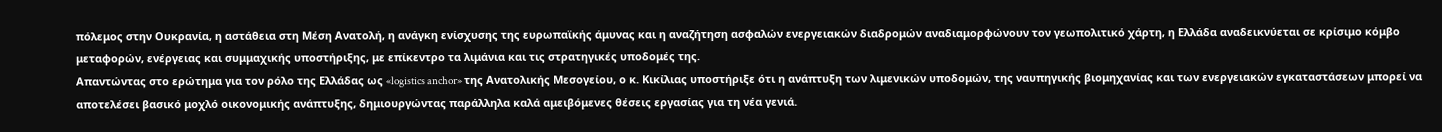πόλεμος στην Ουκρανία, η αστάθεια στη Μέση Ανατολή, η ανάγκη ενίσχυσης της ευρωπαϊκής άμυνας και η αναζήτηση ασφαλών ενεργειακών διαδρομών αναδιαμορφώνουν τον γεωπολιτικό χάρτη, η Ελλάδα αναδεικνύεται σε κρίσιμο κόμβο μεταφορών, ενέργειας και συμμαχικής υποστήριξης, με επίκεντρο τα λιμάνια και τις στρατηγικές υποδομές της.
Απαντώντας στο ερώτημα για τον ρόλο της Ελλάδας ως «logistics anchor» της Ανατολικής Μεσογείου, ο κ. Κικίλιας υποστήριξε ότι η ανάπτυξη των λιμενικών υποδομών, της ναυπηγικής βιομηχανίας και των ενεργειακών εγκαταστάσεων μπορεί να αποτελέσει βασικό μοχλό οικονομικής ανάπτυξης, δημιουργώντας παράλληλα καλά αμειβόμενες θέσεις εργασίας για τη νέα γενιά.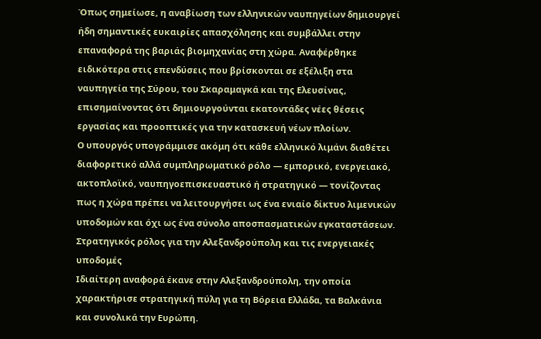Όπως σημείωσε, η αναβίωση των ελληνικών ναυπηγείων δημιουργεί ήδη σημαντικές ευκαιρίες απασχόλησης και συμβάλλει στην επαναφορά της βαριάς βιομηχανίας στη χώρα. Αναφέρθηκε ειδικότερα στις επενδύσεις που βρίσκονται σε εξέλιξη στα ναυπηγεία της Σύρου, του Σκαραμαγκά και της Ελευσίνας, επισημαίνοντας ότι δημιουργούνται εκατοντάδες νέες θέσεις εργασίας και προοπτικές για την κατασκευή νέων πλοίων.
Ο υπουργός υπογράμμισε ακόμη ότι κάθε ελληνικό λιμάνι διαθέτει διαφορετικό αλλά συμπληρωματικό ρόλο — εμπορικό, ενεργειακό, ακτοπλοϊκό, ναυπηγοεπισκευαστικό ή στρατηγικό — τονίζοντας πως η χώρα πρέπει να λειτουργήσει ως ένα ενιαίο δίκτυο λιμενικών υποδομών και όχι ως ένα σύνολο αποσπασματικών εγκαταστάσεων.
Στρατηγικός ρόλος για την Αλεξανδρούπολη και τις ενεργειακές υποδομές
Ιδιαίτερη αναφορά έκανε στην Αλεξανδρούπολη, την οποία χαρακτήρισε στρατηγική πύλη για τη Βόρεια Ελλάδα, τα Βαλκάνια και συνολικά την Ευρώπη.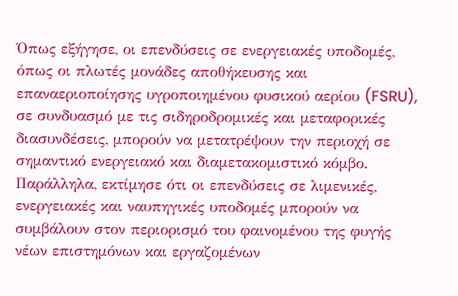Όπως εξήγησε, οι επενδύσεις σε ενεργειακές υποδομές, όπως οι πλωτές μονάδες αποθήκευσης και επαναεριοποίησης υγροποιημένου φυσικού αερίου (FSRU), σε συνδυασμό με τις σιδηροδρομικές και μεταφορικές διασυνδέσεις, μπορούν να μετατρέψουν την περιοχή σε σημαντικό ενεργειακό και διαμετακομιστικό κόμβο.
Παράλληλα, εκτίμησε ότι οι επενδύσεις σε λιμενικές, ενεργειακές και ναυπηγικές υποδομές μπορούν να συμβάλουν στον περιορισμό του φαινομένου της φυγής νέων επιστημόνων και εργαζομένων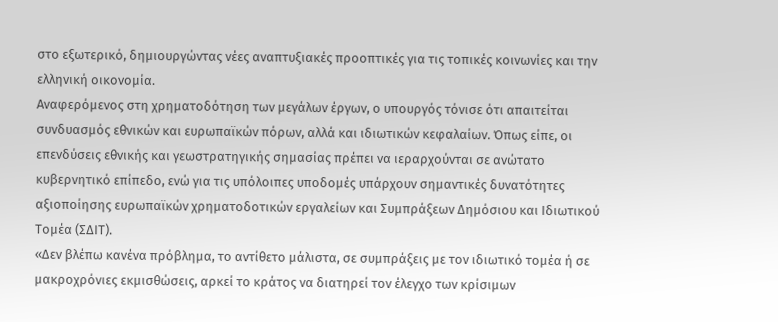στο εξωτερικό, δημιουργώντας νέες αναπτυξιακές προοπτικές για τις τοπικές κοινωνίες και την ελληνική οικονομία.
Αναφερόμενος στη χρηματοδότηση των μεγάλων έργων, ο υπουργός τόνισε ότι απαιτείται συνδυασμός εθνικών και ευρωπαϊκών πόρων, αλλά και ιδιωτικών κεφαλαίων. Όπως είπε, οι επενδύσεις εθνικής και γεωστρατηγικής σημασίας πρέπει να ιεραρχούνται σε ανώτατο κυβερνητικό επίπεδο, ενώ για τις υπόλοιπες υποδομές υπάρχουν σημαντικές δυνατότητες αξιοποίησης ευρωπαϊκών χρηματοδοτικών εργαλείων και Συμπράξεων Δημόσιου και Ιδιωτικού Τομέα (ΣΔΙΤ).
«Δεν βλέπω κανένα πρόβλημα, το αντίθετο μάλιστα, σε συμπράξεις με τον ιδιωτικό τομέα ή σε μακροχρόνιες εκμισθώσεις, αρκεί το κράτος να διατηρεί τον έλεγχο των κρίσιμων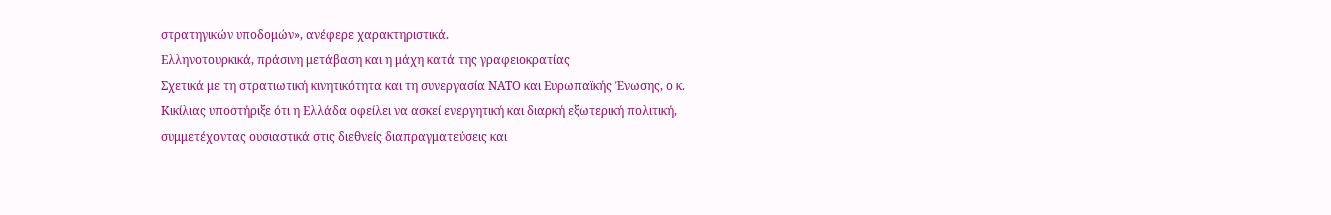στρατηγικών υποδομών», ανέφερε χαρακτηριστικά.
Ελληνοτουρκικά, πράσινη μετάβαση και η μάχη κατά της γραφειοκρατίας
Σχετικά με τη στρατιωτική κινητικότητα και τη συνεργασία ΝΑΤΟ και Ευρωπαϊκής Ένωσης, ο κ. Κικίλιας υποστήριξε ότι η Ελλάδα οφείλει να ασκεί ενεργητική και διαρκή εξωτερική πολιτική, συμμετέχοντας ουσιαστικά στις διεθνείς διαπραγματεύσεις και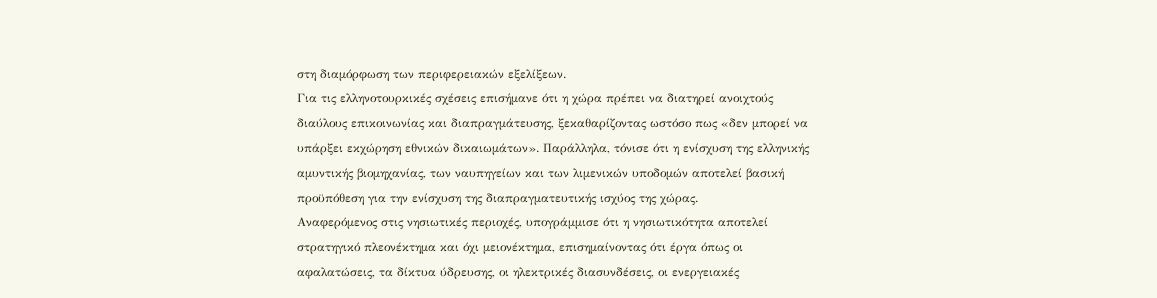στη διαμόρφωση των περιφερειακών εξελίξεων.
Για τις ελληνοτουρκικές σχέσεις επισήμανε ότι η χώρα πρέπει να διατηρεί ανοιχτούς διαύλους επικοινωνίας και διαπραγμάτευσης, ξεκαθαρίζοντας ωστόσο πως «δεν μπορεί να υπάρξει εκχώρηση εθνικών δικαιωμάτων». Παράλληλα, τόνισε ότι η ενίσχυση της ελληνικής αμυντικής βιομηχανίας, των ναυπηγείων και των λιμενικών υποδομών αποτελεί βασική προϋπόθεση για την ενίσχυση της διαπραγματευτικής ισχύος της χώρας.
Αναφερόμενος στις νησιωτικές περιοχές, υπογράμμισε ότι η νησιωτικότητα αποτελεί στρατηγικό πλεονέκτημα και όχι μειονέκτημα, επισημαίνοντας ότι έργα όπως οι αφαλατώσεις, τα δίκτυα ύδρευσης, οι ηλεκτρικές διασυνδέσεις, οι ενεργειακές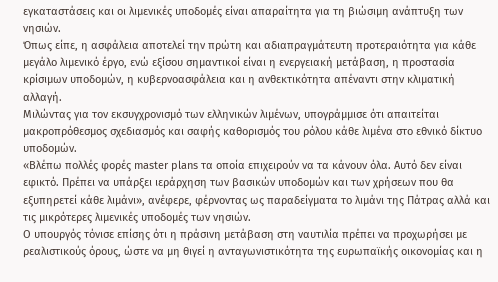εγκαταστάσεις και οι λιμενικές υποδομές είναι απαραίτητα για τη βιώσιμη ανάπτυξη των νησιών.
Όπως είπε, η ασφάλεια αποτελεί την πρώτη και αδιαπραγμάτευτη προτεραιότητα για κάθε μεγάλο λιμενικό έργο, ενώ εξίσου σημαντικοί είναι η ενεργειακή μετάβαση, η προστασία κρίσιμων υποδομών, η κυβερνοασφάλεια και η ανθεκτικότητα απέναντι στην κλιματική αλλαγή.
Μιλώντας για τον εκσυγχρονισμό των ελληνικών λιμένων, υπογράμμισε ότι απαιτείται μακροπρόθεσμος σχεδιασμός και σαφής καθορισμός του ρόλου κάθε λιμένα στο εθνικό δίκτυο υποδομών.
«Βλέπω πολλές φορές master plans τα οποία επιχειρούν να τα κάνουν όλα. Αυτό δεν είναι εφικτό. Πρέπει να υπάρξει ιεράρχηση των βασικών υποδομών και των χρήσεων που θα εξυπηρετεί κάθε λιμάνι», ανέφερε, φέρνοντας ως παραδείγματα το λιμάνι της Πάτρας αλλά και τις μικρότερες λιμενικές υποδομές των νησιών.
Ο υπουργός τόνισε επίσης ότι η πράσινη μετάβαση στη ναυτιλία πρέπει να προχωρήσει με ρεαλιστικούς όρους, ώστε να μη θιγεί η ανταγωνιστικότητα της ευρωπαϊκής οικονομίας και η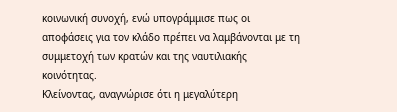κοινωνική συνοχή, ενώ υπογράμμισε πως οι αποφάσεις για τον κλάδο πρέπει να λαμβάνονται με τη συμμετοχή των κρατών και της ναυτιλιακής κοινότητας.
Κλείνοντας, αναγνώρισε ότι η μεγαλύτερη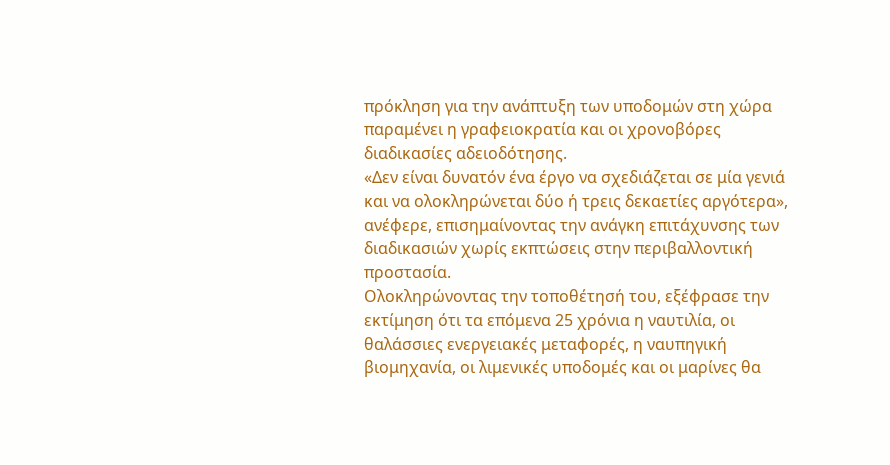πρόκληση για την ανάπτυξη των υποδομών στη χώρα παραμένει η γραφειοκρατία και οι χρονοβόρες διαδικασίες αδειοδότησης.
«Δεν είναι δυνατόν ένα έργο να σχεδιάζεται σε μία γενιά και να ολοκληρώνεται δύο ή τρεις δεκαετίες αργότερα», ανέφερε, επισημαίνοντας την ανάγκη επιτάχυνσης των διαδικασιών χωρίς εκπτώσεις στην περιβαλλοντική προστασία.
Ολοκληρώνοντας την τοποθέτησή του, εξέφρασε την εκτίμηση ότι τα επόμενα 25 χρόνια η ναυτιλία, οι θαλάσσιες ενεργειακές μεταφορές, η ναυπηγική βιομηχανία, οι λιμενικές υποδομές και οι μαρίνες θα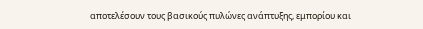αποτελέσουν τους βασικούς πυλώνες ανάπτυξης, εμπορίου και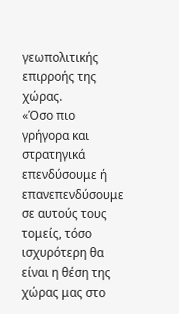γεωπολιτικής επιρροής της χώρας.
«Όσο πιο γρήγορα και στρατηγικά επενδύσουμε ή επανεπενδύσουμε σε αυτούς τους τομείς, τόσο ισχυρότερη θα είναι η θέση της χώρας μας στο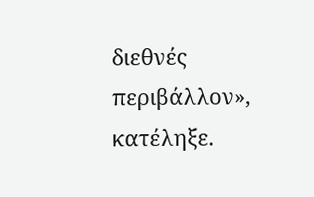διεθνές περιβάλλον», κατέληξε.